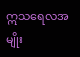ဣသရေလအမျိုး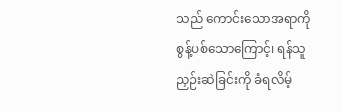သည် ကောင်းသောအရာကို စွန့်ပစ်သောကြောင့်၊ ရန်သူညှဉ်းဆဲခြင်းကို ခံရလိမ့်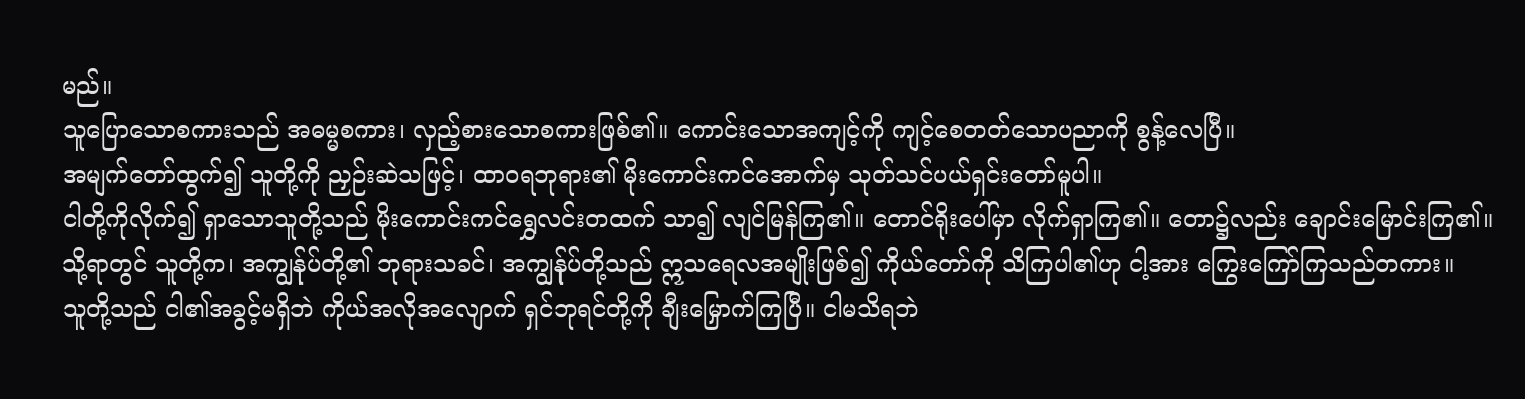မည်။
သူပြောသောစကားသည် အဓမ္မစကား၊ လှည့်စားသောစကားဖြစ်၏။ ကောင်းသောအကျင့်ကို ကျင့်စေတတ်သောပညာကို စွန့်လေပြီ။
အမျက်တော်ထွက်၍ သူတို့ကို ညှဉ်းဆဲသဖြင့်၊ ထာဝရဘုရား၏ မိုးကောင်းကင်အောက်မှ သုတ်သင်ပယ်ရှင်းတော်မူပါ။
ငါတို့ကိုလိုက်၍ ရှာသောသူတို့သည် မိုးကောင်းကင်ရွှေလင်းတထက် သာ၍ လျင်မြန်ကြ၏။ တောင်ရိုးပေါ်မှာ လိုက်ရှာကြ၏။ တော၌လည်း ချောင်းမြောင်းကြ၏။
သို့ရာတွင် သူတို့က၊ အကျွန်ုပ်တို့၏ ဘုရားသခင်၊ အကျွန်ုပ်တို့သည် ဣသရေလအမျိုးဖြစ်၍ ကိုယ်တော်ကို သိကြပါ၏ဟု ငါ့အား ကြွေးကြော်ကြသည်တကား။
သူတို့သည် ငါ၏အခွင့်မရှိဘဲ ကိုယ်အလိုအလျောက် ရှင်ဘုရင်တို့ကို ချီးမြှောက်ကြပြီ။ ငါမသိရဘဲ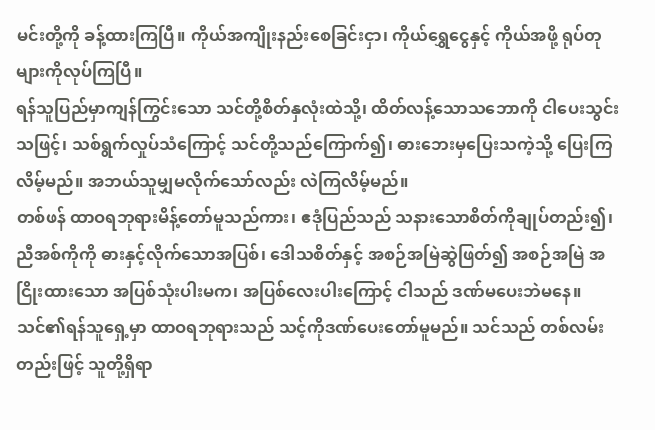မင်းတို့ကို ခန့်ထားကြပြီ။ ကိုယ်အကျိုးနည်းစေခြင်းငှာ၊ ကိုယ်ရွှေငွေနှင့် ကိုယ်အဖို့ ရုပ်တုများကိုလုပ်ကြပြီ။
ရန်သူပြည်မှာကျန်ကြွင်းသော သင်တို့စိတ်နှလုံးထဲသို့၊ ထိတ်လန့်သောသဘောကို ငါပေးသွင်းသဖြင့်၊ သစ်ရွက်လှုပ်သံကြောင့် သင်တို့သည်ကြောက်၍၊ ဓားဘေးမှပြေးသကဲ့သို့ ပြေးကြလိမ့်မည်။ အဘယ်သူမျှမလိုက်သော်လည်း လဲကြလိမ့်မည်။
တစ်ဖန် ထာဝရဘုရားမိန့်တော်မူသည်ကား၊ ဧဒုံပြည်သည် သနားသောစိတ်ကိုချုပ်တည်း၍၊ ညီအစ်ကိုကို ဓားနှင့်လိုက်သောအပြစ်၊ ဒေါသစိတ်နှင့် အစဉ်အမြဲဆွဲဖြတ်၍ အစဉ်အမြဲ အငြိုးထားသော အပြစ်သုံးပါးမက၊ အပြစ်လေးပါးကြောင့် ငါသည် ဒဏ်မပေးဘဲမနေ။
သင်၏ရန်သူရှေ့မှာ ထာဝရဘုရားသည် သင့်ကိုဒဏ်ပေးတော်မူမည်။ သင်သည် တစ်လမ်းတည်းဖြင့် သူတို့ရှိရာ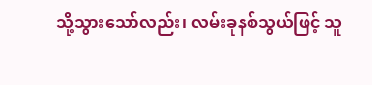သို့သွားသော်လည်း၊ လမ်းခုနစ်သွယ်ဖြင့် သူ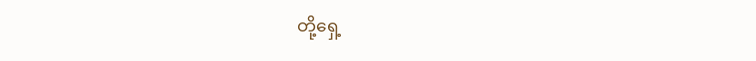တို့ရှေ့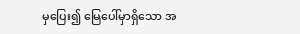မှပြေး၍ မြေပေါ်မှာရှိသော အ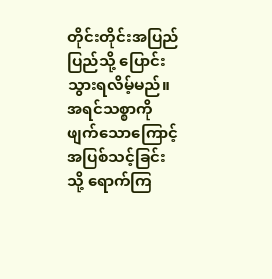တိုင်းတိုင်းအပြည်ပြည်သို့ ပြောင်းသွားရလိမ့်မည်။
အရင်သစ္စာကို ဖျက်သောကြောင့် အပြစ်သင့်ခြင်းသို့ ရောက်ကြ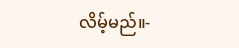လိမ့်မည်။-